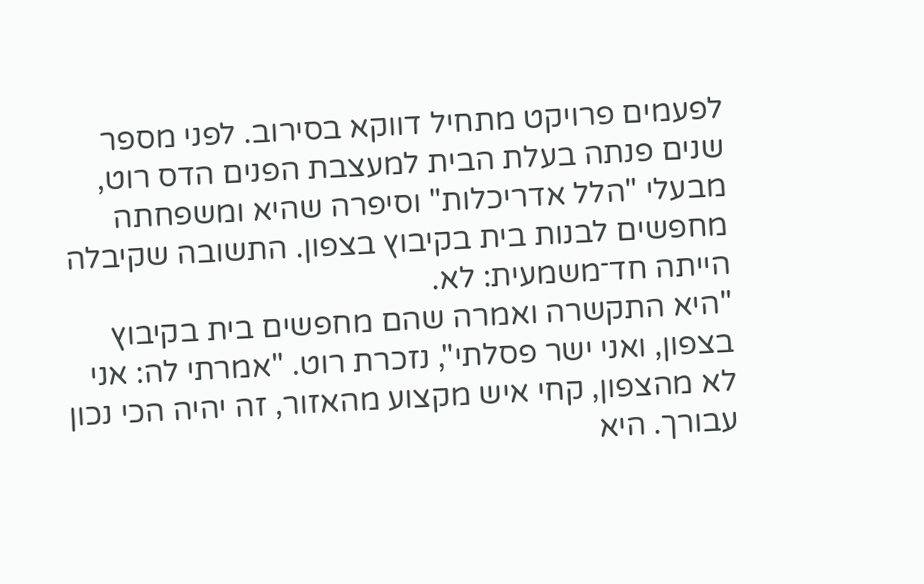לפעמים פרויקט מתחיל דווקא בסירוב. לפני מספר שנים פנתה בעלת הבית למעצבת הפנים הדס רוט, מבעלי "הלל אדריכלות" וסיפרה שהיא ומשפחתה מחפשים לבנות בית בקיבוץ בצפון. התשובה שקיבלה הייתה חד־משמעית: לא.
"היא התקשרה ואמרה שהם מחפשים בית בקיבוץ בצפון, ואני ישר פסלתי", נזכרת רוט. "אמרתי לה: אני לא מהצפון, קחי איש מקצוע מהאזור, זה יהיה הכי נכון עבורך. היא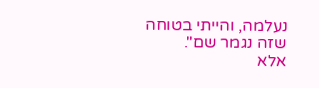נעלמה, והייתי בטוחה שזה נגמר שם".
אלא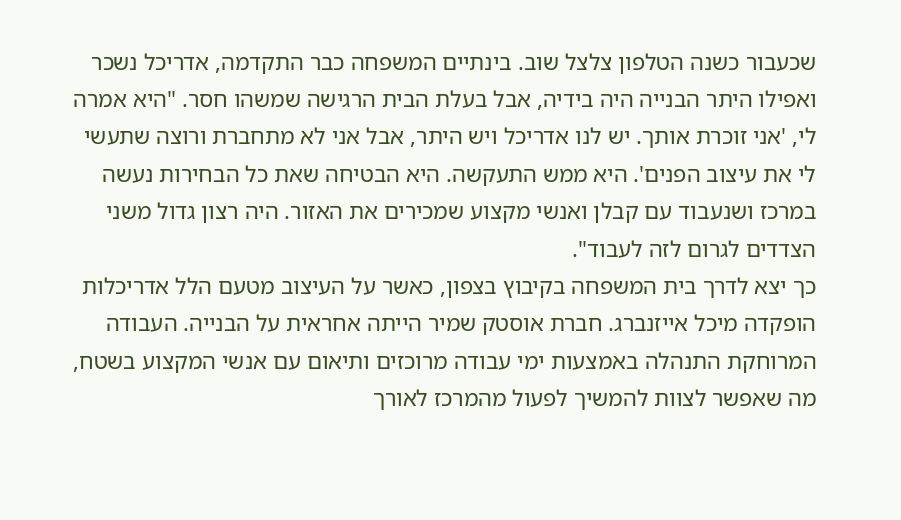שכעבור כשנה הטלפון צלצל שוב. בינתיים המשפחה כבר התקדמה, אדריכל נשכר ואפילו היתר הבנייה היה בידיה, אבל בעלת הבית הרגישה שמשהו חסר. "היא אמרה לי, 'אני זוכרת אותך. יש לנו אדריכל ויש היתר, אבל אני לא מתחברת ורוצה שתעשי לי את עיצוב הפנים'. היא ממש התעקשה. היא הבטיחה שאת כל הבחירות נעשה במרכז ושנעבוד עם קבלן ואנשי מקצוע שמכירים את האזור. היה רצון גדול משני הצדדים לגרום לזה לעבוד".
כך יצא לדרך בית המשפחה בקיבוץ בצפון, כאשר על העיצוב מטעם הלל אדריכלות הופקדה מיכל אייזנברג. חברת אוסטק שמיר הייתה אחראית על הבנייה. העבודה המרוחקת התנהלה באמצעות ימי עבודה מרוכזים ותיאום עם אנשי המקצוע בשטח, מה שאפשר לצוות להמשיך לפעול מהמרכז לאורך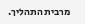מרבית התהליך.